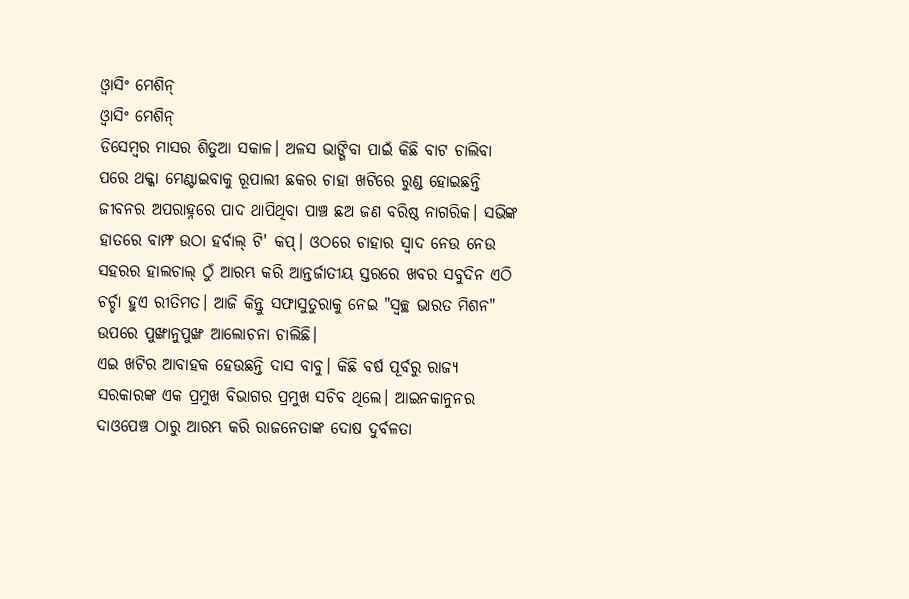ଓ୍ବାସିଂ ମେଶିନ୍
ଓ୍ବାସିଂ ମେଶିନ୍
ଡିସେମ୍ବର ମାସର ଶିତୁଆ ସକାଳ। ଅଳସ ଭାଙ୍ଗିବା ପାଇଁ କିଛି ବାଟ ଚାଲିବା ପରେ ଥକ୍କା ମେଣ୍ଟାଇବାକୁ ରୂପାଲୀ ଛକର ଚାହା ଖଟିରେ ରୁଣ୍ଡ ହୋଇଛନ୍ତି ଜୀବନର ଅପରାହ୍ନରେ ପାଦ ଥାପିଥିବା ପାଞ୍ଚ ଛଅ ଜଣ ବରିଷ୍ଠ ନାଗରିକ। ସଭିଙ୍କ ହାତରେ ବାମ୍ଫ ଉଠା ହର୍ବାଲ୍ ଟି' କପ୍। ଓଠରେ ଚାହାର ସ୍ବାଦ ନେଉ ନେଉ ସହରର ହାଲଚାଲ୍ ଠୁଁ ଆରମ୍ଭ କରି ଆନ୍ତର୍ଜାତୀୟ ସ୍ତରରେ ଖବର ସବୁଦିନ ଏଠି ଚର୍ଚ୍ଚା ହୁଏ ରୀତିମତ। ଆଜି କିନ୍ତୁ ସଫାସୁତୁରାକୁ ନେଇ "ସ୍ବଚ୍ଛ ଭାରତ ମିଶନ" ଉପରେ ପୁଙ୍ଖାନୁପୁଙ୍ଖ ଆଲୋଚନା ଚାଲିଛି।
ଏଇ ଖଟିର ଆବାହକ ହେଉଛନ୍ତି ଦାସ ବାବୁ। କିଛି ବର୍ଷ ପୂର୍ବରୁ ରାଜ୍ୟ ସରକାରଙ୍କ ଏକ ପ୍ରମୁଖ ବିଭାଗର ପ୍ରମୁଖ ସଚିବ ଥିଲେ। ଆଇନକାନୁନର ଦାଓପେଞ୍ଚ ଠାରୁ ଆରମ୍ଭ କରି ରାଜନେତାଙ୍କ ଦୋଷ ଦୁର୍ବଳତା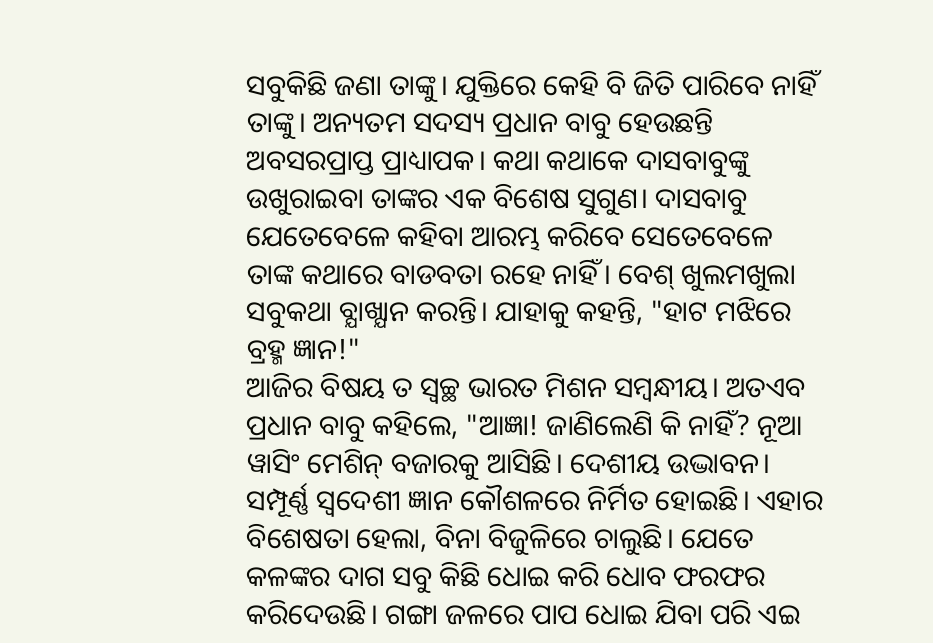ସବୁକିଛି ଜଣା ତାଙ୍କୁ। ଯୁକ୍ତିରେ କେହି ବି ଜିତି ପାରିବେ ନାହିଁ ତାଙ୍କୁ। ଅନ୍ୟତମ ସଦସ୍ୟ ପ୍ରଧାନ ବାବୁ ହେଉଛନ୍ତି ଅବସରପ୍ରାପ୍ତ ପ୍ରାଧ୍ୟାପକ। କଥା କଥାକେ ଦାସବାବୁଙ୍କୁ ଉଖୁରାଇବା ତାଙ୍କର ଏକ ବିଶେଷ ସୁଗୁଣ। ଦାସବାବୁ ଯେତେବେଳେ କହିବା ଆରମ୍ଭ କରିବେ ସେତେବେଳେ ତାଙ୍କ କଥାରେ ବାଡବତା ରହେ ନାହିଁ। ବେଶ୍ ଖୁଲମଖୁଲା ସବୁକଥା ବ୍ଯାଖ୍ଯାନ କରନ୍ତି। ଯାହାକୁ କହନ୍ତି, "ହାଟ ମଝିରେ ବ୍ରହ୍ମ ଜ୍ଞାନ!"
ଆଜିର ବିଷୟ ତ ସ୍ବଚ୍ଛ ଭାରତ ମିଶନ ସମ୍ବନ୍ଧୀୟ। ଅତଏବ ପ୍ରଧାନ ବାବୁ କହିଲେ, "ଆଜ୍ଞା! ଜାଣିଲେଣି କି ନାହିଁ? ନୂଆ ୱାସିଂ ମେଶିନ୍ ବଜାରକୁ ଆସିଛି। ଦେଶୀୟ ଉଦ୍ଭାବନ। ସମ୍ପୂର୍ଣ୍ଣ ସ୍ବଦେଶୀ ଜ୍ଞାନ କୌଶଳରେ ନିର୍ମିତ ହୋଇଛି। ଏହାର ବିଶେଷତା ହେଲା, ବିନା ବିଜୁଳିରେ ଚାଲୁଛି। ଯେତେ କଳଙ୍କର ଦାଗ ସବୁ କିଛି ଧୋଇ କରି ଧୋବ ଫରଫର କରିଦେଉଛି। ଗଙ୍ଗା ଜଳରେ ପାପ ଧୋଇ ଯିବା ପରି ଏଇ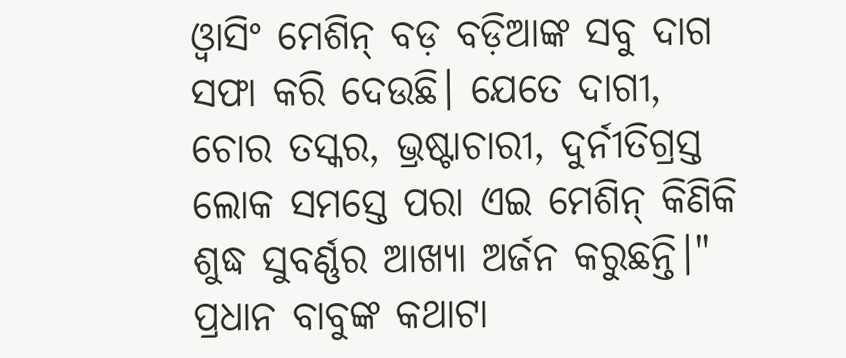ଓ୍ବାସିଂ ମେଶିନ୍ ବଡ଼ ବଡ଼ିଆଙ୍କ ସବୁ ଦାଗ ସଫା କରି ଦେଉଛି। ଯେତେ ଦାଗୀ, ଚୋର ତସ୍କର, ଭ୍ରଷ୍ଟାଚାରୀ, ଦୁର୍ନୀତିଗ୍ରସ୍ତ ଲୋକ ସମସ୍ତେ ପରା ଏଇ ମେଶିନ୍ କିଣିକି ଶୁଦ୍ଧ ସୁବର୍ଣ୍ଣର ଆଖ୍ଯା ଅର୍ଜନ କରୁଛନ୍ତି।"
ପ୍ରଧାନ ବାବୁଙ୍କ କଥାଟା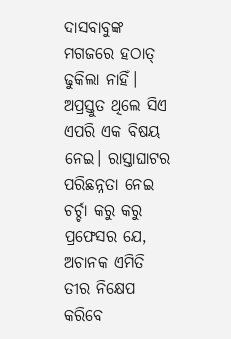ଦାସବାବୁଙ୍କ ମଗଜରେ ହଠାତ୍ ଢୁକିଲା ନାହିଁ। ଅପ୍ରସ୍ତୁତ ଥିଲେ ସିଏ ଏପରି ଏକ ବିଷୟ ନେଇ। ରାସ୍ତାଘାଟର ପରିଛନ୍ନତା ନେଇ ଚର୍ଚ୍ଚା କରୁ କରୁ ପ୍ରଫେସର ଯେ, ଅଚାନକ ଏମିତି ତୀର ନିକ୍ଷେପ କରିବେ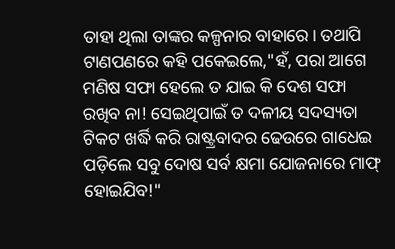ତାହା ଥିଲା ତାଙ୍କର କଳ୍ପନାର ବାହାରେ। ତଥାପି ଟାଣପଣରେ କହି ପକେଇଲେ,"ହଁ, ପରା ଆଗେ ମଣିଷ ସଫା ହେଲେ ତ ଯାଇ କି ଦେଶ ସଫା ରଖିବ ନା! ସେଇଥିପାଇଁ ତ ଦଳୀୟ ସଦସ୍ୟତା ଟିକଟ ଖର୍ଦ୍ଧି କରି ରାଷ୍ଟ୍ରବାଦର ଢେଉରେ ଗାଧେଇ ପଡ଼ିଲେ ସବୁ ଦୋଷ ସର୍ବ କ୍ଷମା ଯୋଜନାରେ ମାଫ୍ ହୋଇଯିବ!"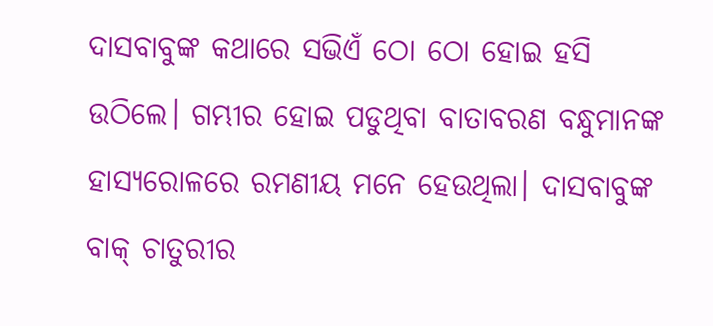ଦାସବାବୁଙ୍କ କଥାରେ ସଭିଏଁ ଠୋ ଠୋ ହୋଇ ହସି ଉଠିଲେ। ଗମ୍ଭୀର ହୋଇ ପଡୁଥିବା ବାତାବରଣ ବନ୍ଧୁମାନଙ୍କ ହାସ୍ୟରୋଳରେ ରମଣୀୟ ମନେ ହେଉଥିଲା। ଦାସବାବୁଙ୍କ ବାକ୍ ଚାତୁରୀର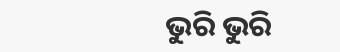ଭୁରି ଭୁରି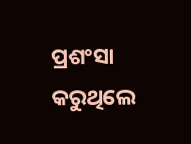ପ୍ରଶଂସା କରୁଥିଲେ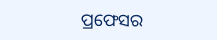ପ୍ରଫେସର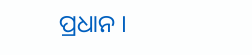ପ୍ରଧାନ ।